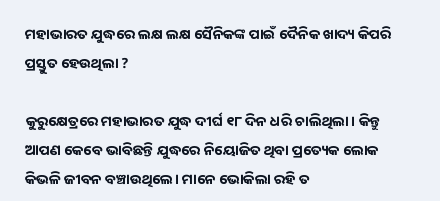ମହାଭାରତ ଯୁଦ୍ଧରେ ଲକ୍ଷ ଲକ୍ଷ ସୈନିକଙ୍କ ପାଇଁ ଦୈନିକ ଖାଦ୍ୟ କିପରି ପ୍ରସ୍ତୁତ ହେଉଥିଲା ?

କୁରୁକ୍ଷେତ୍ରରେ ମହାଭାରତ ଯୁଦ୍ଧ ଦୀର୍ଘ ୧୮ ଦିନ ଧରି ଚାଲିଥିଲା। କିନ୍ତୁ ଆପଣ କେବେ ଭାବିଛନ୍ତି ଯୁଦ୍ଧରେ ନିୟୋଜିତ ଥିବା ପ୍ରତ୍ୟେକ ଲୋକ କିଭଳି ଜୀବନ ବଞ୍ଚାଉଥିଲେ। ମାନେ ଭୋକିଲା ରହି ତ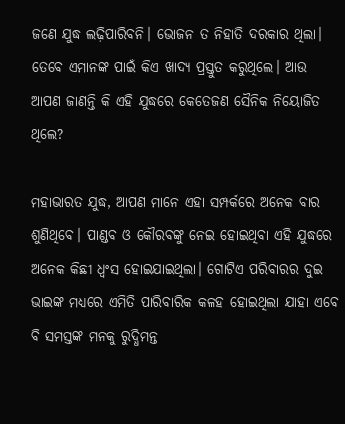ଜଣେ ଯୁଦ୍ଧ ଲଢ଼ିପାରିବନି। ଭୋଜନ ତ ନିହାତି ଦରକାର ଥିଲା। ତେବେ ଏମାନଙ୍କ ପାଇଁ କିଏ ଖାଦ୍ୟ ପ୍ରସ୍ତୁତ କରୁଥିଲେ। ଆଉ ଆପଣ ଜାଣନ୍ତି କି ଏହି ଯୁଦ୍ଧରେ କେତେଜଣ ସୈନିକ ନିୟୋଜିତ ଥିଲେ?

ମହାଭାରତ ଯୁଦ୍ଧ, ଆପଣ ମାନେ ଏହା ସମ୍ପର୍କରେ ଅନେକ ବାର ଶୁଣିଥିବେ। ପାଣ୍ଡବ ଓ କୌରବଙ୍କୁ ନେଇ ହୋଇଥିବା ଏହି ଯୁଦ୍ଧରେ ଅନେକ କିଛୀ ଧ୍ୱଂସ ହୋଇଯାଇଥିଲା। ଗୋଟିଏ ପରିବାରର ଦୁଇ ଭାଇଙ୍କ ମଧ୍ୟରେ ଏମିତି ପାରିବାରିକ କଳହ ହୋଇଥିଲା ଯାହା ଏବେ ବି ସମସ୍ତଙ୍କ ମନକୁ ରୁଦ୍ଧିମନ୍ତ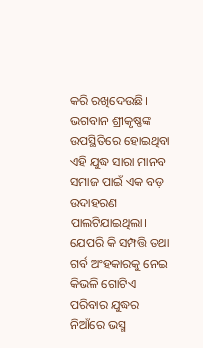କରି ରଖିଦେଉଛି। ଭଗବାନ ଶ୍ରୀକୃଷ୍ଣଙ୍କ ଉପସ୍ଥିତିରେ ହୋଇଥିବା ଏହି ଯୁଦ୍ଧ ସାରା ମାନବ ସମାଜ ପାଇଁ ଏକ ବଡ଼ ଉଦାହରଣ ପାଲଟିଯାଇଥିଲା। ଯେପରି କି ସମ୍ପତ୍ତି ତଥା ଗର୍ବ ଅଂହକାରକୁ ନେଇ କିଭଳି ଗୋଟିଏ ପରିବାର ଯୁଦ୍ଧର ନିଆଁରେ ଭସ୍ମ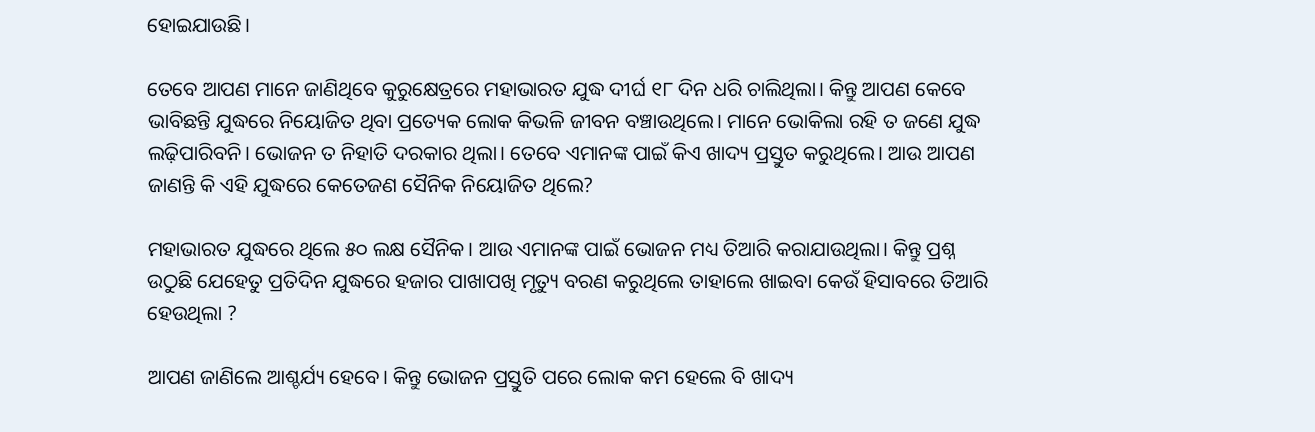ହୋଇଯାଉଛି।

ତେବେ ଆପଣ ମାନେ ଜାଣିଥିବେ କୁରୁକ୍ଷେତ୍ରରେ ମହାଭାରତ ଯୁଦ୍ଧ ଦୀର୍ଘ ୧୮ ଦିନ ଧରି ଚାଲିଥିଲା। କିନ୍ତୁ ଆପଣ କେବେ ଭାବିଛନ୍ତି ଯୁଦ୍ଧରେ ନିୟୋଜିତ ଥିବା ପ୍ରତ୍ୟେକ ଲୋକ କିଭଳି ଜୀବନ ବଞ୍ଚାଉଥିଲେ। ମାନେ ଭୋକିଲା ରହି ତ ଜଣେ ଯୁଦ୍ଧ ଲଢ଼ିପାରିବନି। ଭୋଜନ ତ ନିହାତି ଦରକାର ଥିଲା। ତେବେ ଏମାନଙ୍କ ପାଇଁ କିଏ ଖାଦ୍ୟ ପ୍ରସ୍ତୁତ କରୁଥିଲେ। ଆଉ ଆପଣ ଜାଣନ୍ତି କି ଏହି ଯୁଦ୍ଧରେ କେତେଜଣ ସୈନିକ ନିୟୋଜିତ ଥିଲେ?

ମହାଭାରତ ଯୁଦ୍ଧରେ ଥିଲେ ୫୦ ଲକ୍ଷ ସୈନିକ। ଆଉ ଏମାନଙ୍କ ପାଇଁ ଭୋଜନ ମଧ୍ୟ ତିଆରି କରାଯାଉଥିଲା। କିନ୍ତୁ ପ୍ରଶ୍ନ ଉଠୁଛି ଯେହେତୁ ପ୍ରତିଦିନ ଯୁଦ୍ଧରେ ହଜାର ପାଖାପଖି ମୃତ୍ୟୁ ବରଣ କରୁଥିଲେ ତାହାଲେ ଖାଇବା କେଉଁ ହିସାବରେ ତିଆରି ହେଉଥିଲା ?

ଆପଣ ଜାଣିଲେ ଆଶ୍ଚର୍ଯ୍ୟ ହେବେ। କିନ୍ତୁ ଭୋଜନ ପ୍ରସ୍ତୁତି ପରେ ଲୋକ କମ ହେଲେ ବି ଖାଦ୍ୟ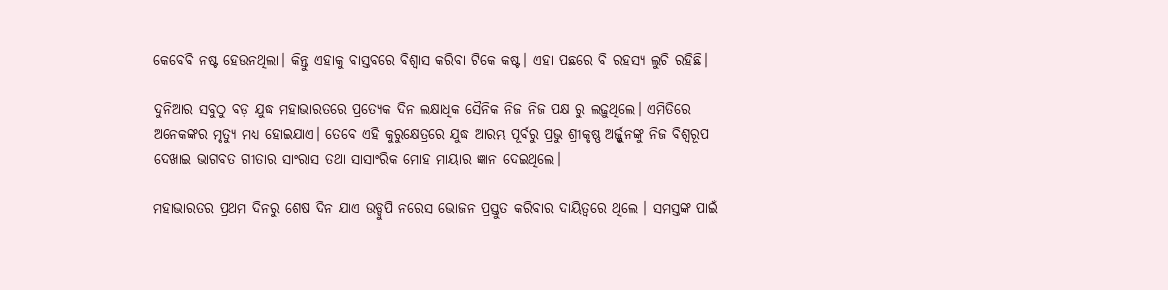କେବେବି ନଷ୍ଟ ହେଉନଥିଲା। କିନ୍ତୁ ଏହାକୁ ବାସ୍ତବରେ ବିଶ୍ୱାସ କରିବା ଟିକେ କଷ୍ଟ। ଏହା ପଛରେ ବି ରହସ୍ୟ ଲୁଚି ରହିଛି।

ଦୁନିଆର ସବୁଠୁ ବଡ଼ ଯୁଦ୍ଧ ମହାଭାରତରେ ପ୍ରତ୍ୟେକ ଦିନ ଲକ୍ଷାଧିକ ସୈନିକ ନିଜ ନିଜ ପକ୍ଷ ରୁ ଲଢ଼ୁଥିଲେ। ଏମିତିରେ ଅନେକଙ୍କର ମୃତ୍ୟୁ ମଧ୍ୟ ହୋଇଯାଏ। ତେବେ ଏହି କୁରୁକ୍ଷେତ୍ରରେ ଯୁଦ୍ଧ ଆରମ୍ଭ ପୂର୍ବରୁ ପ୍ରଭୁ ଶ୍ରୀକୃଷ୍ଣ ଅର୍ଜ୍ଜୁନଙ୍କୁ ନିଜ ବିଶ୍ୱରୂପ ଦେଖାଇ ଭାଗବତ ଗୀତାର ସାଂରାସ ତଥା ସାସାଂରିକ ମୋହ ମାୟାର ଜ୍ଞାନ ଦେଇଥିଲେ।

ମହାଭାରତର ପ୍ରଥମ ଦିନରୁ ଶେଷ ଦିନ ଯାଏ ଉଡ୍ଡୁପି ନରେସ ଭୋଜନ ପ୍ରସ୍ତୁତ କରିବାର ଦାୟିତ୍ୱରେ ଥିଲେ । ସମସ୍ତଙ୍କ ପାଇଁ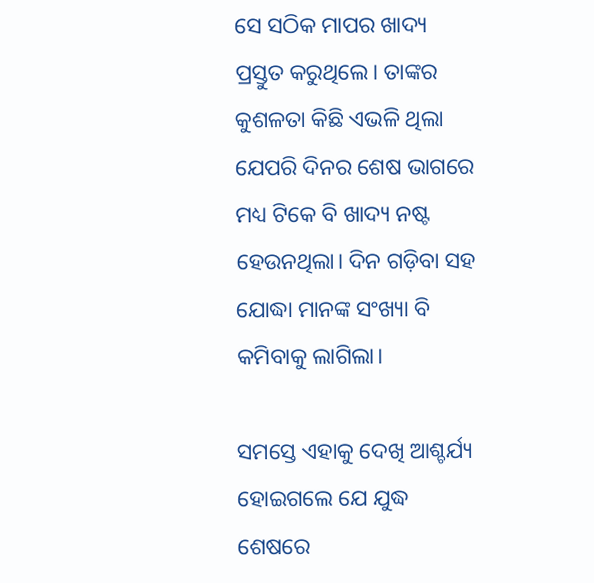ସେ ସଠିକ ମାପର ଖାଦ୍ୟ ପ୍ରସ୍ତୁତ କରୁଥିଲେ। ତାଙ୍କର କୁଶଳତା କିଛି ଏଭଳି ଥିଲା ଯେପରି ଦିନର ଶେଷ ଭାଗରେ ମଧ୍ୟ ଟିକେ ବି ଖାଦ୍ୟ ନଷ୍ଟ ହେଉନଥିଲା। ଦିନ ଗଡ଼ିବା ସହ ଯୋଦ୍ଧା ମାନଙ୍କ ସଂଖ୍ୟା ବି କମିବାକୁ ଲାଗିଲା।

ସମସ୍ତେ ଏହାକୁ ଦେଖି ଆଶ୍ଚର୍ଯ୍ୟ ହୋଇଗଲେ ଯେ ଯୁଦ୍ଧ ଶେଷରେ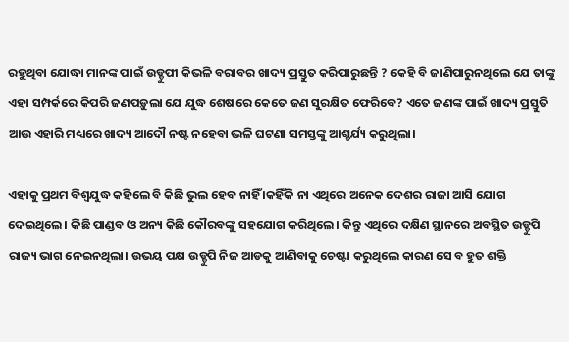ରହୁଥିବା ଯୋଦ୍ଧା ମାନଙ୍କ ପାଇଁ ଉଡ୍ଡୁପୀ କିଭଳି ବରାବର ଖାଦ୍ୟ ପ୍ରସ୍ତୁତ କରିପାରୁଛନ୍ତି ? କେହି ବି ଜାଣିପାରୁନଥିଲେ ଯେ ତାଙ୍କୁ ଏହା ସମ୍ପର୍କରେ କିପରି ଜଣପଡ଼ୁଲା ଯେ ଯୁଦ୍ଧ ଶେଷରେ କେତେ ଜଣ ସୁରକ୍ଷିତ ଫେରିବେ? ଏତେ ଜଣଙ୍କ ପାଇଁ ଖାଦ୍ୟ ପ୍ରସ୍ତୁତି ଆଉ ଏହାରି ମଧ୍ୟରେ ଖାଦ୍ୟ ଆଦୌ ନଷ୍ଟ ନହେବା ଭଳି ଘଟଣା ସମସ୍ତଙ୍କୁ ଆଶ୍ଚର୍ଯ୍ୟ କରୁଥିଲା।

ଏହାକୁ ପ୍ରଥମ ବିଶ୍ୱଯୁଦ୍ଧ କହିଲେ ବି କିଛି ଭୁଲ ହେବ ନାହିଁ ।କହିଁକି ନା ଏଥିରେ ଅନେକ ଦେଶର ରାଜା ଆସି ଯୋଗ ଦେଇଥିଲେ। କିଛି ପାଣ୍ଡବ ଓ ଅନ୍ୟ କିଛି କୌରବଙ୍କୁ ସହଯୋଗ କରିଥିଲେ। କିନ୍ତୁ ଏଥିରେ ଦକ୍ଷିଣ ସ୍ଥାନରେ ଅବସ୍ଥିତ ଉଡ୍ଡୁପି ରାଜ୍ୟ ଭାଗ ନେଇନଥିଲା। ଉଭୟ ପକ୍ଷ ଉଡ୍ଡୁପି ନିଜ ଆଡକୁ ଆଣିବାକୁ ଚେଷ୍ଟା କରୁଥିଲେ କାରଣ ସେ ବ ହୁତ ଶକ୍ତି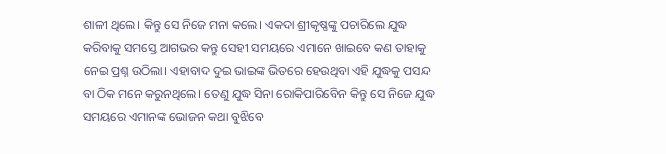ଶାଳୀ ଥିଲେ। କିନ୍ତୁ ସେ ନିଜେ ମନା କଲେ। ଏକଦା ଶ୍ରୀକୃଷ୍ଣଙ୍କୁ ପଚାରିଲେ ଯୁଦ୍ଧ କରିବାକୁ ସମସ୍ତେ ଆଗଭର କନ୍ତୁ ସେହୀ ସମୟରେ ଏମାନେ ଖାଇବେ କଣ ତାହାକୁ ନେଇ ପ୍ରଶ୍ନ ଉଠିଲା। ଏହାବାଦ ଦୁଇ ଭାଇଙ୍କ ଭିତରେ ହେଉଥିବା ଏହି ଯୁଦ୍ଧକୁ ପସନ୍ଦ ବା ଠିକ ମନେ କରୁନଥିଲେ। ତେଣୁ ଯୁଦ୍ଧ ସିନା ରୋକିପାରିବେିନ କିନ୍ତୁ ସେ ନିଜେ ଯୁଦ୍ଧ ସମୟରେ ଏମାନଙ୍କ ଭୋଜନ କଥା ବୁଝିବେ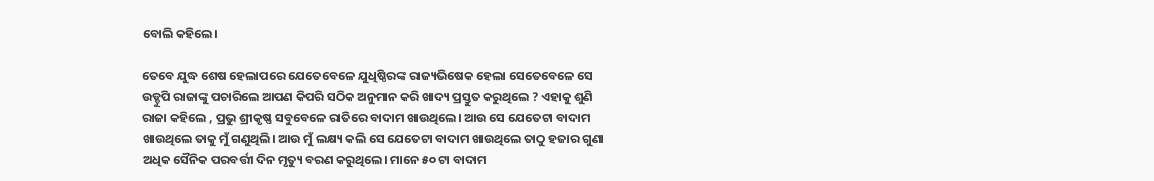ବୋଲି କହିଲେ।

ତେବେ ଯୁଦ୍ଧ ଶେଷ ହେଲାପରେ ଯେତେବେଳେ ଯୁଧିଷ୍ଠିରଙ୍କ ରାଜ୍ୟଭିଷେକ ହେଲା ସେତେବେଳେ ସେ ଉଡ୍ଡୁପି ରାଜାଙ୍କୁ ପଚାରିଲେ ଆପଣ କିପରି ସଠିକ ଅନୁମାନ କରି ଖାଦ୍ୟ ପ୍ରସ୍ତୁତ କରୁଥିଲେ ? ଏହାକୁ ଶୁଣି ରାଜା କହିଲେ , ପ୍ରଭୁ ଶ୍ରୀକୃଷ୍ଣ ସବୁବେଳେ ରାତିରେ ବାଦାମ ଖାଉଥିଲେ। ଆଉ ସେ ଯେତେଟା ବାଦାମ ଖାଉଥିଲେ ତାକୁ ମୁଁ ଗଣୁଥିଲି। ଆଉ ମୁଁ ଲକ୍ଷ୍ୟ କଲି ସେ ଯେତେଟା ବାଦାମ ଖାଉଥିଲେ ତାଠୁ ହଜାର ଗୁଣା ଅଧିକ ସୈନିକ ପରବର୍ତ୍ତୀ ଦିନ ମୃତ୍ୟୁ ବରଣ କରୁଥିଲେ। ମାନେ ୫୦ ଟା ବାଦାମ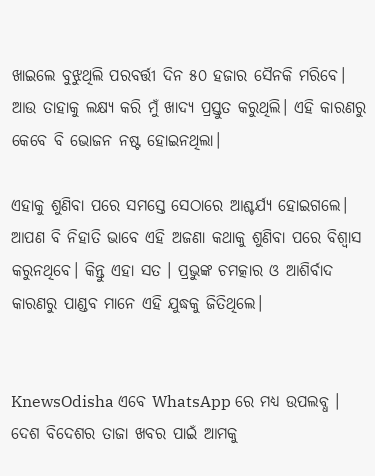ଖାଇଲେ ବୁଝୁଥିଲି ପରବର୍ତ୍ତୀ ଦିନ ୫୦ ହଜାର ସୈନକି ମରିବେ। ଆଉ ତାହାକୁ ଲକ୍ଷ୍ୟ କରି ମୁଁ ଖାଦ୍ୟ ପ୍ରସ୍ତୁତ କରୁଥିଲି। ଏହି କାରଣରୁ କେବେ ବି ଭୋଜନ ନଷ୍ଟ ହୋଇନଥିଲା।

ଏହାକୁ ଶୁଣିବା ପରେ ସମସ୍ତେ ସେଠାରେ ଆଶ୍ଚର୍ଯ୍ୟ ହୋଇଗଲେ। ଆପଣ ବି ନିହାତି ଭାବେ ଏହି ଅଜଣା କଥାକୁ ଶୁଣିବା ପରେ ବିଶ୍ୱାସ କରୁନଥିବେ। କିନ୍ତୁ ଏହା ସତ । ପ୍ରଭୁଙ୍କ ଚମତ୍କାର ଓ ଆଶିର୍ବାଦ କାରଣରୁ ପାଣ୍ଡବ ମାନେ ଏହି ଯୁଦ୍ଧକୁ ଜିତିଥିଲେ।


KnewsOdisha ଏବେ WhatsApp ରେ ମଧ୍ୟ ଉପଲବ୍ଧ । ଦେଶ ବିଦେଶର ତାଜା ଖବର ପାଇଁ ଆମକୁ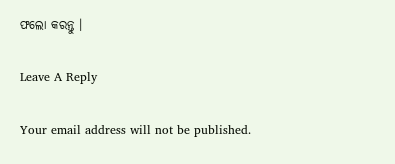ଫଲୋ କରନ୍ତୁ ।

Leave A Reply

Your email address will not be published.